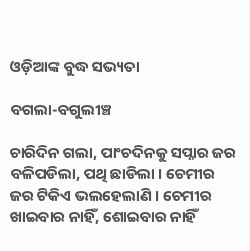ଓଡ଼ିଆଙ୍କ ବୁଦ୍ଧ ସଭ୍ୟତା

ବଗଲା-ବଗୁଲୀଞ୍ଚ

ଚାରିଦିନ ଗଲା, ପାଂଚଦିନକୁ ସପ୍ନାର ଜର ବଳିପଡିଲା, ପଥି ଛାଡିଲା । ଚେମୀର ଜର ଟିକିଏ ଭଲହେଲାଣି । ଚେମୀର ଖାଇବାର ନାହିଁ, ଶୋଇବାର ନାହିଁ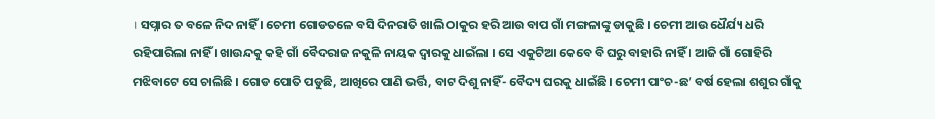। ସପ୍ନାର ତ ବଳେ ନିଦ ନାହିଁ । ଚେମୀ ଗୋଡତଳେ ବସି ଦିନରାତି ଖାଲି ଠାକୁର ହରି ଆଉ ବାପ ଗାଁ ମଙ୍ଗଳାଙ୍କୁ ଡାକୁଛି । ଚେମୀ ଆଉ ଧୈର୍ଯ୍ୟ ଧରି ରହିପାରିଲା ନାହିଁ । ଖାଉନ୍ଦକୁ କହି ଗାଁ ବୈଦରାଜ ନକୁଳି ନାୟକ ଦ୍ୱାରକୁ ଧାଇଁଲା । ସେ ଏକୁଟିଆ କେବେ ବି ଘରୁ ବାହାରି ନାହିଁ । ଆଜି ଗାଁ ଗୋହିରି ମଝିବାଟେ ସେ ଚାଲିଛି । ଗୋଡ ପୋତି ପଡୁଛି, ଆଖିରେ ପାଣି ଭର୍ତ୍ତି, ବାଟ ଦିଶୁ ନାହିଁ- ବୈଦ୍ୟ ଘରକୁ ଧାଇଁଛି । ଚେମୀ ପାଂଚ-ଛ’ ବର୍ଷ ହେଲା ଶଶୁର ଗାଁକୁ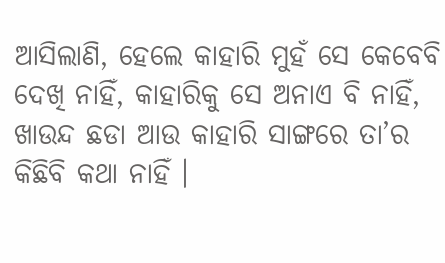ଆସିଲାଣି, ହେଲେ କାହାରି ମୁହଁ ସେ କେବେବି ଦେଖି ନାହିଁ, କାହାରିକୁ ସେ ଅନାଏ ବି ନାହିଁ, ଖାଉନ୍ଦ ଛଡା ଆଉ କାହାରି ସାଙ୍ଗରେ ତା’ର କିଛିବି କଥା ନାହିଁ ।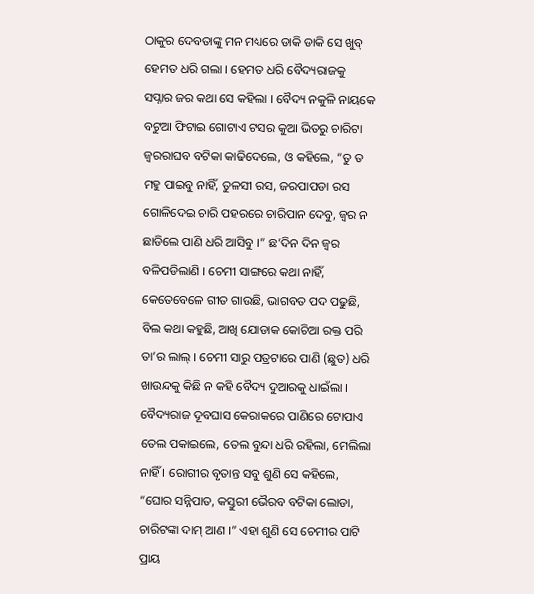ଠାକୁର ଦେବତାଙ୍କୁ ମନ ମଧ୍ୟରେ ଡାକି ଡାକି ସେ ଖୁବ୍ ହେମତ ଧରି ଗଲା । ହେମତ ଧରି ବୈଦ୍ୟରାଜକୁ ସପ୍ନାର ଜର କଥା ସେ କହିଲା । ବୈଦ୍ୟ ନକୁଳି ନାୟକେ ବଟୁଆ ଫିଟାଇ ଗୋଟାଏ ଟସର କୁଆ ଭିତରୁ ଚାରିଟା ଜ୍ୱରରାଘବ ବଟିକା କାଢିଦେଲେ, ଓ କହିଲେ, “ତୁ ତ ମହୁ ପାଇବୁ ନାହିଁ, ତୁଳସୀ ରସ, ଜରପାପଡା ରସ ଗୋଳିଦେଇ ଚାରି ପହରରେ ଚାରିପାନ ଦେବୁ, ଜ୍ୱର ନ ଛାଡିଲେ ପାଣି ଧରି ଆସିବୁ ।” ଛ’ଦିନ ଦିନ ଜ୍ୱର ବଳିପଡିଲାଣି । ଚେମୀ ସାଙ୍ଗରେ କଥା ନାହିଁ, କେତେବେଳେ ଗୀତ ଗାଉଛି, ଭାଗବତ ପଦ ପଢୁଛି, ବିଲ କଥା କହୁଛି, ଆଖି ଯୋଡାକ କୋଚିଆ ରକ୍ତ ପରି ତା’ର ଲାଲ୍ । ଚେମୀ ସାରୁ ପତ୍ରଟାରେ ପାଣି (ଛୁତ) ଧରି ଖାଉନ୍ଦକୁ କିଛି ନ କହି ବୈଦ୍ୟ ଦୁଆରକୁ ଧାଇଁଲା । ବୈଦ୍ୟରାଜ ଦୂବଘାସ କେରାକରେ ପାଣିରେ ଟୋପାଏ ତେଲ ପକାଇଲେ, ତେଲ ବୁନ୍ଦା ଧରି ରହିଲା, ମେଲିଲା ନାହିଁ । ରୋଗୀର ବୃତାନ୍ତ ସବୁ ଶୁଣି ସେ କହିଲେ, “ଘୋର ସନ୍ନିପାତ, କସ୍ତୁରୀ ଭୈରବ ବଟିକା ଲୋଡା, ଚାରିଟଙ୍କା ଦାମ୍ ଆଣ ।” ଏହା ଶୁଣି ସେ ଚେମୀର ପାଟି ପ୍ରାୟ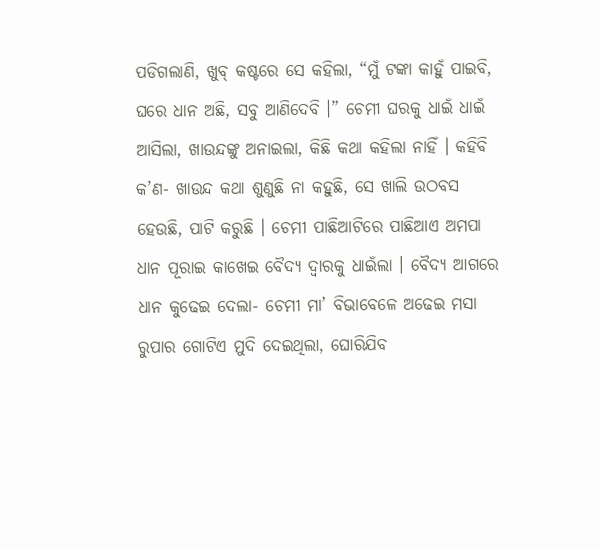ପଡିଗଲାଣି, ଖୁବ୍ କଷ୍ଟରେ ସେ କହିଲା, “ମୁଁ ଟଙ୍କା କାହୁଁ ପାଇବି, ଘରେ ଧାନ ଅଛି, ସବୁ ଆଣିଦେବି ।” ଚେମୀ ଘରକୁ ଧାଇଁ ଧାଇଁ ଆସିଲା, ଖାଉନ୍ଦଙ୍କୁ ଅନାଇଲା, କିଛି କଥା କହିଲା ନାହିଁ । କହିବି କ’ଣ- ଖାଉନ୍ଦ କଥା ଶୁଣୁଛି ନା କହୁଛି, ସେ ଖାଲି ଉଠବସ ହେଉଛି, ପାଟି କରୁଛି । ଚେମୀ ପାଛିଆଟିରେ ପାଛିଆଏ ଅମପା ଧାନ ପୂରାଇ କାଖେଇ ବୈଦ୍ୟ ଦ୍ୱାରକୁ ଧାଇଁଲା । ବୈଦ୍ୟ ଆଗରେ ଧାନ କୁଢେଇ ଦେଲା- ଚେମୀ ମା’ ବିଭାବେଳେ ଅଢେଇ ମସା ରୁପାର ଗୋଟିଏ ମୁଦି ଦେଇଥିଲା, ଘୋରିଯିବ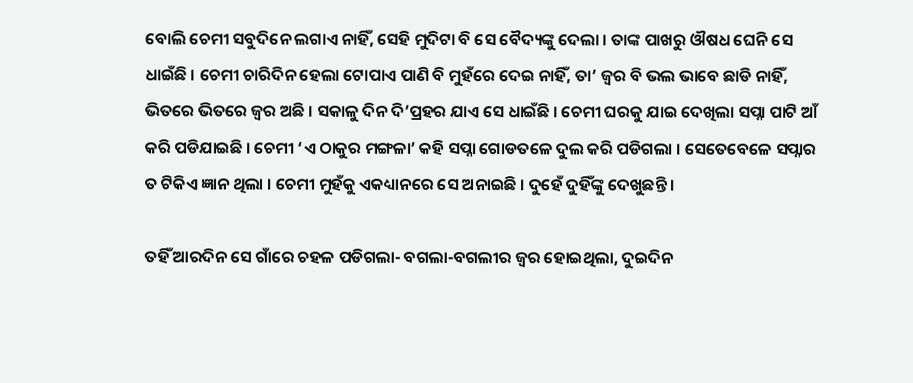ବୋଲି ଚେମୀ ସବୁଦିନେ ଲଗାଏ ନାହିଁ, ସେହି ମୁଦିଟା ବି ସେ ବୈଦ୍ୟଙ୍କୁ ଦେଲା । ତାଙ୍କ ପାଖରୁ ଔଷଧ ଘେନି ସେ ଧାଇଁଛି । ଚେମୀ ଚାରିଦିନ ହେଲା ଟୋପାଏ ପାଣି ବି ମୁହଁରେ ଦେଇ ନାହିଁ, ତା’ ଜ୍ୱର ବି ଭଲ ଭାବେ ଛାଡି ନାହିଁ, ଭିତରେ ଭିତରେ ଜ୍ୱର ଅଛି । ସକାଳୁ ଦିନ ଦି’ପ୍ରହର ଯାଏ ସେ ଧାଇଁଛି । ଚେମୀ ଘରକୁ ଯାଇ ଦେଖିଲା ସପ୍ନା ପାଟି ଆଁ କରି ପଡିଯାଇଛି । ଚେମୀ ‘ଏ ଠାକୁର ମଙ୍ଗଳା’ କହି ସପ୍ନା ଗୋଡତଳେ ଦୁଲ କରି ପଡିଗଲା । ସେତେବେଳେ ସପ୍ନାର ତ ଟିକିଏ ଜ୍ଞାନ ଥିଲା । ଚେମୀ ମୁହଁକୁ ଏକଧ୍ୟାନରେ ସେ ଅନାଇଛି । ଦୁହେଁ ଦୁହିଁଙ୍କୁ ଦେଖୁଛନ୍ତି ।

ତହିଁ ଆରଦିନ ସେ ଗାଁରେ ଚହଳ ପଡିଗଲା- ବଗଲା-ବଗଲୀର ଜ୍ୱର ହୋଇଥିଲା, ଦୁଇଦିନ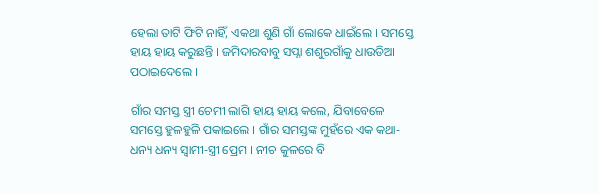ହେଲା ତାଟି ଫିଟି ନାହିଁ, ଏକଥା ଶୁଣି ଗାଁ ଲୋକେ ଧାଇଁଲେ । ସମସ୍ତେ ହାୟ ହାୟ କରୁଛନ୍ତି । ଜମିଦାରବାବୁ ସପ୍ନା ଶଶୁରଗାଁକୁ ଧାଉଡିଆ ପଠାଇଦେଲେ ।

ଗାଁର ସମସ୍ତ ସ୍ତ୍ରୀ ଚେମୀ ଲାଗି ହାୟ ହାୟ କଲେ, ଯିବାବେଳେ ସମସ୍ତେ ହୁଳହୁଳି ପକାଇଲେ । ଗାଁର ସମସ୍ତଙ୍କ ମୁହଁରେ ଏକ କଥା- ଧନ୍ୟ ଧନ୍ୟ ସ୍ୱାମୀ-ସ୍ତ୍ରୀ ପ୍ରେମ । ନୀଚ କୁଳରେ ବି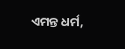ଏମନ୍ତ ଧର୍ମ,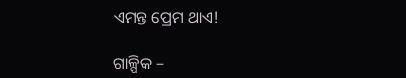ଏମନ୍ତ ପ୍ରେମ ଥାଏ!

ଗାଳ୍ପିକ –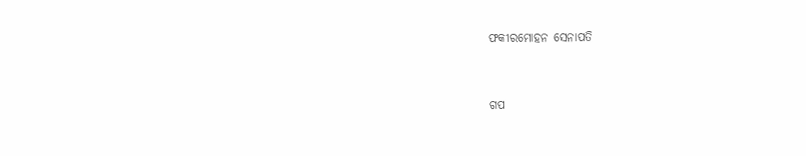ଫକୀରମୋହନ ସେନାପତି


ଗପ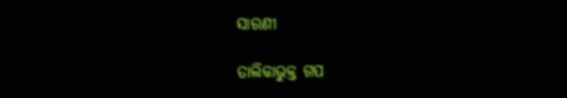ସାରଣୀ

ତାଲିକାଭୁକ୍ତ ଗପ